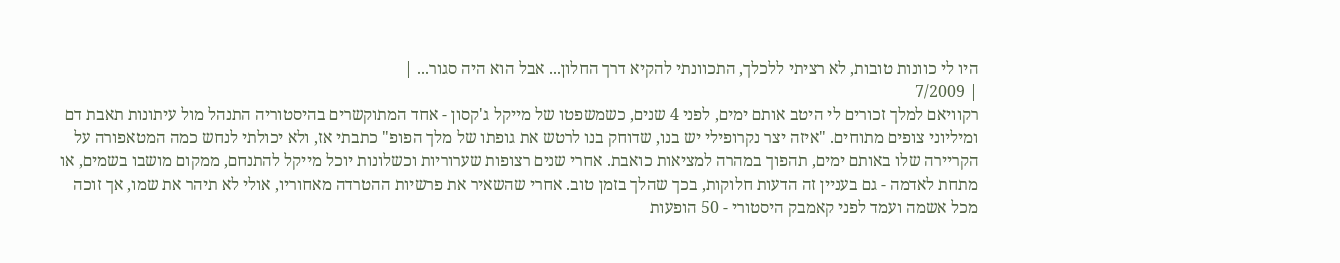היו לי כוונות טובות, לא רציתי ללכלך, התכוונתי להקיא דרך החלון... אבל הוא היה סגור... |
| 7/2009
רקוויאם למלך זכורים לי היטב אותם ימים, לפני 4 שנים, כשמשפטו של מייקל ג'קסון - אחד המתוקשרים בהיסטוריה התנהל מול עיתונות תאבת דם ומיליוני צופים מתוחים. "איזה יצר נקרופילי יש בנו, שדוחק בנו לרטש את גופתו של מלך הפופ" כתבתי אז, ולא יכולתי לנחש כמה המטאפורה על הקריירה שלו באותם ימים, תהפוך במהרה למציאות כואבת. אחרי שנים רצופות שערוריות וכשלונות יוכל מייקל להתנחם, ממקום מושבו בשמים, או מתחת לאדמה - גם בעניין זה הדעות חלוקות, בכך שהלך בזמן טוב. אחרי שהשאיר את פרשיות ההטרדה מאחוריו, אולי לא תיהר את שמו, אך זוכה מכל אשמה ועמד לפני קאמבק היסטורי - 50 הופעות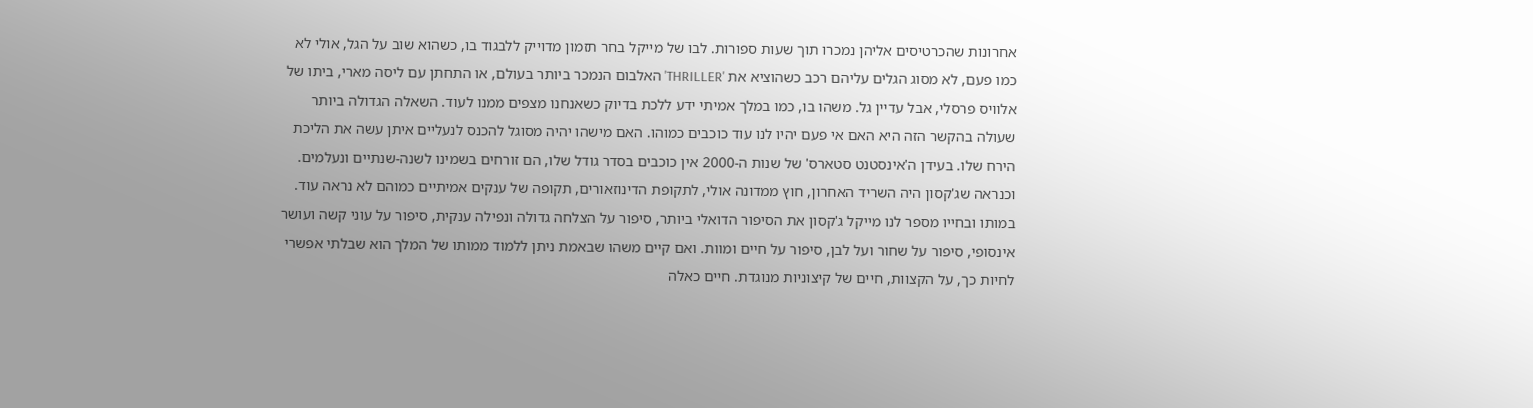אחרונות שהכרטיסים אליהן נמכרו תוך שעות ספורות. לבו של מייקל בחר תזמון מדוייק ללבגוד בו, כשהוא שוב על הגל, אולי לא כמו פעם, לא מסוג הגלים עליהם רכב כשהוציא את 'THRILLER' האלבום הנמכר ביותר בעולם, או התחתן עם ליסה מארי, ביתו של אלוויס פרסלי, אבל עדיין גל. משהו בו, כמו במלך אמיתי ידע ללכת בדיוק כשאנחנו מצפים ממנו לעוד. השאלה הגדולה ביותר שעולה בהקשר הזה היא האם אי פעם יהיו לנו עוד כוכבים כמוהו. האם מישהו יהיה מסוגל להכנס לנעליים איתן עשה את הליכת הירח שלו. בעידן ה'אינסטנט סטארס' של שנות ה-2000 אין כוכבים בסדר גודל שלו, הם זורחים בשמינו לשנה-שנתיים ונעלמים. וכנראה שג'קסון היה השריד האחרון, חוץ ממדונה אולי, לתקופת הדינוזאורים, תקופה של ענקים אמיתיים כמוהם לא נראה עוד. במותו ובחייו מספר לנו מייקל ג'קסון את הסיפור הדואלי ביותר, סיפור על הצלחה גדולה ונפילה ענקית, סיפור על עוני קשה ועושר אינסופי, סיפור על שחור ועל לבן, סיפור על חיים ומוות. ואם קיים משהו שבאמת ניתן ללמוד ממותו של המלך הוא שבלתי אפשרי לחיות כך, על הקצוות, חיים של קיצוניות מנוגדת. חיים כאלה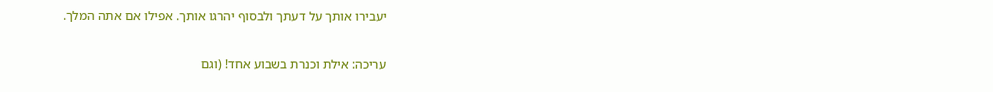יעבירו אותך על דעתך ולבסוף יהרגו אותך. אפילו אם אתה המלך.

עריכה: אילת וכנרת בשבוע אחד! (וגם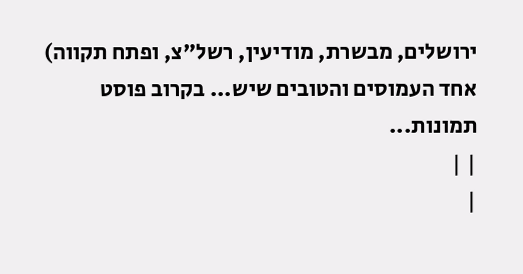ירושלים, מבשרת, מודיעין, רשל"צ, ופתח תקווה) אחד העמוסים והטובים שיש... בקרוב פוסט תמונות...
| |
|